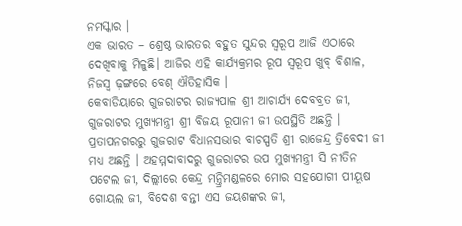ନମସ୍କାର ।
ଏକ ଭାରତ – ଶ୍ରେଷ୍ଠ ଭାରତର ବହୁତ ସୁନ୍ଦର ସ୍ୱରୂପ ଆଜି ଏଠାରେ ଦେଖିବାକୁ ମିଳୁଛି। ଆଜିର ଏହି କାର୍ଯ୍ୟକ୍ରମର ରୂପ ସ୍ୱରୂପ ଖୁବ୍ ବିଶାଳ, ନିଜସ୍ୱ ଢ଼ଙ୍ଗରେ ବେଶ୍ ଐତିହାସିକ ।
କେବାଡିୟାରେ ଗୁଜରାଟର ରାଜ୍ୟପାଳ ଶ୍ରୀ ଆଚାର୍ଯ୍ୟ ଦେବବ୍ରତ ଜୀ, ଗୁଜରାଟର ମୁଖ୍ୟମନ୍ତ୍ରୀ ଶ୍ରୀ ବିଜୟ ରୂପାନୀ ଜୀ ଉପସ୍ଥିତି ଅଛନ୍ତି । ପ୍ରତାପନଗରରୁ ଗୁଜରାଟ ବିଧାନସଭାର ବାଚସ୍ପତି ଶ୍ରୀ ରାଜେନ୍ଦ୍ର ତ୍ରିବେଦୀ ଜୀ ମଧ୍ୟ ଅଛନ୍ତି । ଅହମ୍ମଦାବାଦରୁ ଗୁଜରାଟର ଉପ ମୁଖ୍ୟମନ୍ତ୍ରୀ ସି ନୀତିନ ପଟେଲ ଜୀ, ଦିଲ୍ଲୀରେ କେନ୍ଦ୍ର ମନ୍ତ୍ରିମଣ୍ଡଳରେ ମୋର ସହଯୋଗୀ ପୀୟୂଷ ଗୋୟଲ ଜୀ, ବିଦେଶ ବନ୍ତୀ ଏସ ଜୟଶଙ୍କର ଜୀ,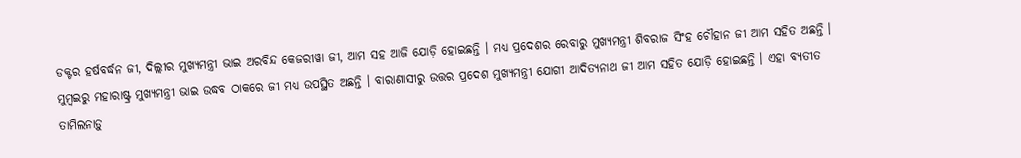ଡକ୍ଟର ହର୍ଷବର୍ଦ୍ଧନ ଜୀ, ଦିଲ୍ଲୀର ମୁଖ୍ୟମନ୍ତ୍ରୀ ଭାଇ ଅରବିନ୍ଦ କେଜରୀୱା ଜୀ, ଆମ ସହ ଆଜି ଯୋଡ଼ି ହୋଇଛନ୍ତି । ମଧ୍ୟ ପ୍ରଦେଶର ରେବାରୁ ମୁଖ୍ୟମନ୍ତ୍ରୀ ଶିବରାଜ ସିଂହ ଚୌହାନ ଜୀ ଆମ ସହିତ ଅଛନ୍ତି । ମୁମ୍ବଇରୁ ମହାରାଷ୍ଟ୍ର ମୁଖ୍ୟମନ୍ତ୍ରୀ ଭାଇ ଉଦ୍ଧବ ଠାକରେ ଜୀ ମଧ୍ୟ ଉପସ୍ଥିତ ଅଛନ୍ତି । ବାରାଣାସୀରୁ ଉତ୍ତର ପ୍ରଦେଶ ମୁଖ୍ୟମନ୍ତ୍ରୀ ଯୋଗୀ ଆଦିତ୍ୟନାଥ ଜୀ ଆମ ସହିତ ଯୋଡ଼ି ହୋଇଛନ୍ତି । ଏହା ବ୍ୟତୀତ ତାମିଲନାଡ଼ୁ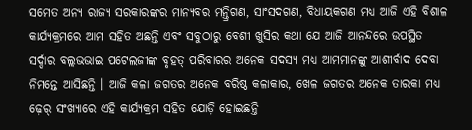ସମେତ ଅନ୍ୟ ରାଜ୍ୟ ସରକାରଙ୍କର ମାନ୍ୟବର ମନ୍ତ୍ରିଗଣ, ସାଂସଦଗଣ, ବିଧାୟକଗଣ ମଧ୍ୟ ଆଜି ଏହି ବିଶାଳ କାର୍ଯ୍ୟକ୍ରମରେ ଆମ ସହିତ ଅଛନ୍ତି ଏବଂ ସବୁଠାରୁ ବେଶୀ ଖୁସିର କଥା ଯେ ଆଜି ଆନନ୍ଦରେ ଉପସ୍ଥିତ ସର୍ଦ୍ଦାର ବଲ୍ଲଭଭାଇ ପଟେଲଜୀଙ୍କ ବୃହତ୍ ପରିବାରର ଅନେକ ସଦସ୍ୟ ମଧ୍ୟ ଆମମାନଙ୍କୁ ଆଶୀର୍ବାଦ ଦେବା ନିମନ୍ତେ ଆସିଛନ୍ତି । ଆଜି କଳା ଜଗତର ଅନେକ ବରିଷ୍ଠ କଳାକାର, ଖେଳ ଜଗତର ଅନେକ ତାରକା ମଧ୍ୟ ଢ଼େର୍ ସଂଖ୍ୟାରେ ଏହି କାର୍ଯ୍ୟକ୍ରମ ସହିତ ଯୋଡ଼ି ହୋଇଛନ୍ତି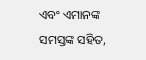ଏବଂ ଏମାନଙ୍କ ସମସ୍ତଙ୍କ ସହିତ,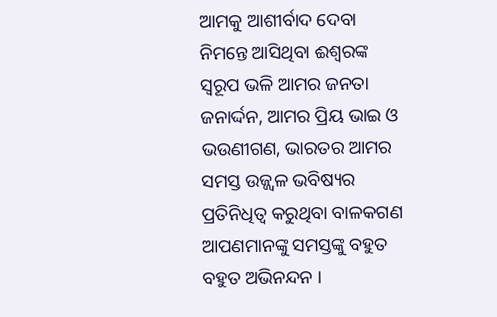ଆମକୁ ଆଶୀର୍ବାଦ ଦେବା ନିମନ୍ତେ ଆସିଥିବା ଈଶ୍ୱରଙ୍କ ସ୍ୱରୂପ ଭଳି ଆମର ଜନତା ଜନାର୍ଦ୍ଦନ, ଆମର ପ୍ରିୟ ଭାଇ ଓ ଭଉଣୀଗଣ, ଭାରତର ଆମର ସମସ୍ତ ଉଜ୍ଜ୍ୱଳ ଭବିଷ୍ୟର ପ୍ରତିନିଧିତ୍ୱ କରୁଥିବା ବାଳକଗଣ ଆପଣମାନଙ୍କୁ ସମସ୍ତଙ୍କୁ ବହୁତ ବହୁତ ଅଭିନନ୍ଦନ ।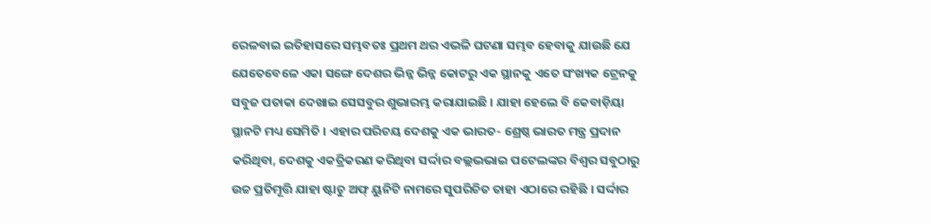ରେଳବାଇ ଇତିହାସରେ ସମ୍ଭବତଃ ପ୍ରଥମ ଥର ଏଭଳି ଘଟଣା ସମ୍ଭବ ହେବାକୁ ଯାଉଛି ଯେ ଯେତେବେଳେ ଏକା ସଙ୍ଗେ ଦେଶର ଭିନ୍ନ ଭିନ୍ନ କୋଟରୁ ଏକ ସ୍ଥାନକୁ ଏତେ ସଂଖ୍ୟକ ଟ୍ରେନକୁ ସବୁଜ ପତାକା ଦେଖାଇ ସେସବୁର ଶୁଭାରମ୍ଭ କରାଯାଇଛି । ଯାହା ହେଲେ ବି କେବାଡ଼ିୟା ସ୍ଥାନଟି ମଧ୍ୟ ସେମିତି । ଏହାର ପରିଚୟ ଦେଶକୁ ଏକ ଭାରତ- ଶ୍ରେଷ୍ଠ ଭାରତ ମନ୍ତ୍ର ପ୍ରଦାନ କରିଥିବା, ଦେଶକୁ ଏକତ୍ରିକରଣ କରିଥିବା ସର୍ଦ୍ଦାର ବଲ୍ଲଭଭାଇ ପଟେଲଙ୍କର ବିଶ୍ୱର ସବୁଠାରୁ ଉଚ୍ଚ ପ୍ରତିମୂତ୍ତି ଯାହା ଷ୍ଟାଚୁ ଅଫ୍ ୟୁନିଟି ନାମରେ ସୁପରିଚିତ ତାହା ଏଠାରେ ରହିଛି । ସର୍ଦ୍ଦାର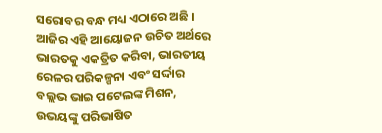ସରୋବର ବନ୍ଧ ମଧ୍ୟ ଏଠାରେ ଅଛି । ଆଜିର ଏହି ଆୟୋଜନ ଉଚିତ ଅର୍ଥରେ ଭାରତକୁ ଏକତ୍ରିତ କରିବା, ଭାରତୀୟ ରେଳର ପରିକଳ୍ପନା ଏବଂ ସର୍ଦ୍ଦାର ବଲ୍ଲଭ ଭାଇ ପଟେଲଙ୍କ ମିଶନ, ଉଭୟଙ୍କୁ ପରିଭାଷିତ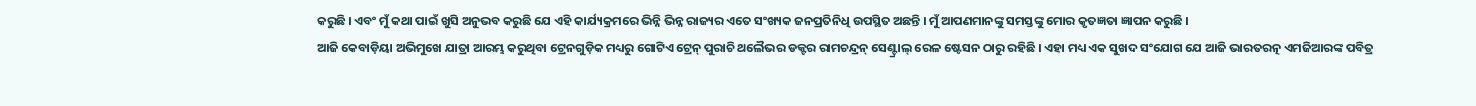କରୁଛି । ଏବଂ ମୁଁ କଥା ପାଇଁ ଖୁସି ଅନୁଭବ କରୁଛି ଯେ ଏହି କାର୍ଯ୍ୟକ୍ରମରେ ଭିନ୍ନି ଭିନ୍ନ ରାଜ୍ୟର ଏତେ ସଂଖ୍ୟକ ଜନପ୍ରତିନିଧି ଉପସ୍ଥିତ ଅଛନ୍ତି । ମୁଁ ଆପଣମାନଙ୍କୁ ସମସ୍ତଙ୍କୁ ମୋର କୃତଜ୍ଞତା ଜ୍ଞାପନ କରୁଛି ।
ଆଜି କେବାଡ଼ିୟା ଅଭିମୁଖେ ଯାତ୍ରା ଆରମ୍ଭ କରୁଥିବା ଟ୍ରେନଗୁଡ଼ିକ ମଧ୍ୟରୁ ଗୋଟିଏ ଟ୍ରେନ୍ ପୁରାଚି ଥଲୈଭର ଡକ୍ଟର ରାମଚନ୍ଦ୍ରନ୍ ସେଣ୍ଟ୍ରାଲ୍ ରେଳ ଷ୍ଟେସନ ଠାରୁ ରହିଛି । ଏହା ମଧ୍ୟ ଏକ ସୁଖଦ ସଂଯୋଗ ଯେ ଆଜି ଭାରତରତ୍ନ ଏମଜିଆରଙ୍କ ପବିତ୍ର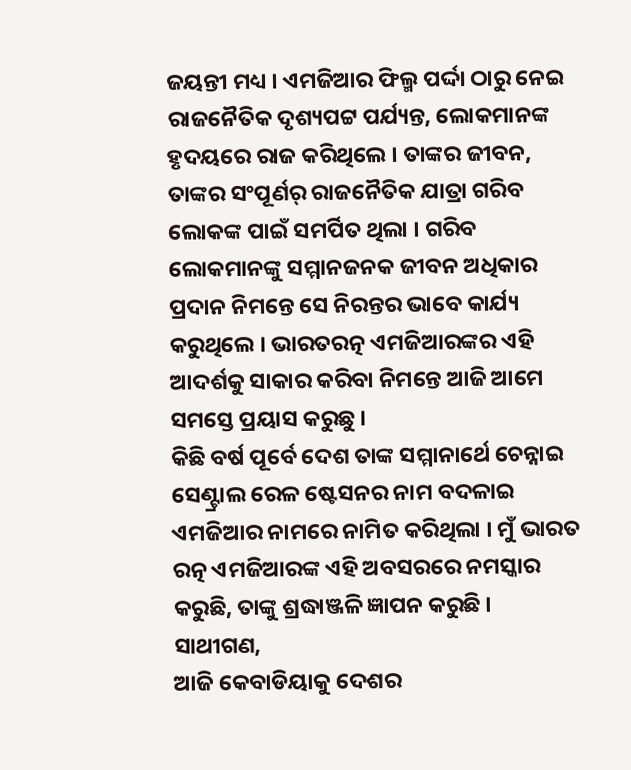ଜୟନ୍ତୀ ମଧ୍ୟ । ଏମଜିଆର ଫିଲ୍ମ ପର୍ଦ୍ଦା ଠାରୁ ନେଇ ରାଜନୈତିକ ଦୃଶ୍ୟପଟ୍ଟ ପର୍ଯ୍ୟନ୍ତ, ଲୋକମାନଙ୍କ ହୃଦୟରେ ରାଜ କରିଥିଲେ । ତାଙ୍କର ଜୀବନ, ତାଙ୍କର ସଂପୂର୍ଣର୍ ରାଜନୈତିକ ଯାତ୍ରା ଗରିବ ଲୋକଙ୍କ ପାଇଁ ସମର୍ପିତ ଥିଲା । ଗରିବ ଲୋକମାନଙ୍କୁ ସମ୍ମାନଜନକ ଜୀବନ ଅଧିକାର ପ୍ରଦାନ ନିମନ୍ତେ ସେ ନିରନ୍ତର ଭାବେ କାର୍ଯ୍ୟ କରୁଥିଲେ । ଭାରତରତ୍ନ ଏମଜିଆରଙ୍କର ଏହି ଆଦର୍ଶକୁ ସାକାର କରିବା ନିମନ୍ତେ ଆଜି ଆମେ ସମସ୍ତେ ପ୍ରୟାସ କରୁଛୁ ।
କିଛି ବର୍ଷ ପୂର୍ବେ ଦେଶ ତାଙ୍କ ସମ୍ମାନାର୍ଥେ ଚେନ୍ନାଇ ସେଣ୍ଟ୍ରାଲ ରେଳ ଷ୍ଟେସନର ନାମ ବଦଳାଇ ଏମଜିଆର ନାମରେ ନାମିତ କରିଥିଲା । ମୁଁ ଭାରତ ରତ୍ନ ଏମଜିଆରଙ୍କ ଏହି ଅବସରରେ ନମସ୍କାର କରୁଛି, ତାଙ୍କୁ ଶ୍ରଦ୍ଧାଞ୍ଜଳି ଜ୍ଞାପନ କରୁଛି ।
ସାଥୀଗଣ,
ଆଜି କେବାଡିୟାକୁ ଦେଶର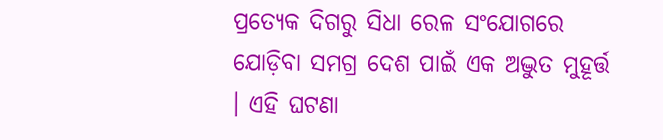ପ୍ରତ୍ୟେକ ଦିଗରୁ ସିଧା ରେଳ ସଂଯୋଗରେ ଯୋଡ଼ିବା ସମଗ୍ର ଦେଶ ପାଇଁ ଏକ ଅଦ୍ଭୁତ ମୁହୂର୍ତ୍ତ । ଏହି ଘଟଣା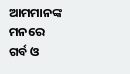ଆମମାନଙ୍କ ମନରେ ଗର୍ବ ଓ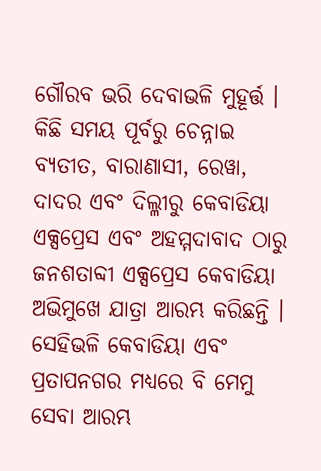ଗୌରବ ଭରି ଦେବାଭଳି ମୁହୂର୍ତ୍ତ । କିଛି ସମୟ ପୂର୍ବରୁ ଚେନ୍ନାଇ ବ୍ୟତୀତ, ବାରାଣାସୀ, ରେୱା, ଦାଦର ଏବଂ ଦିଲ୍ଳୀରୁ କେବାଡିୟା ଏକ୍ସପ୍ରେସ ଏବଂ ଅହମ୍ମଦାବାଦ ଠାରୁ ଜନଶତାବ୍ଦୀ ଏକ୍ସପ୍ରେସ କେବାଡିୟା ଅଭିମୁଖେ ଯାତ୍ରା ଆରମ୍ଭ କରିଛନ୍ତି । ସେହିଭଳି କେବାଡିୟା ଏବଂ ପ୍ରତାପନଗର ମଧ୍ୟରେ ବି ମେମୁ ସେବା ଆରମ୍ଭ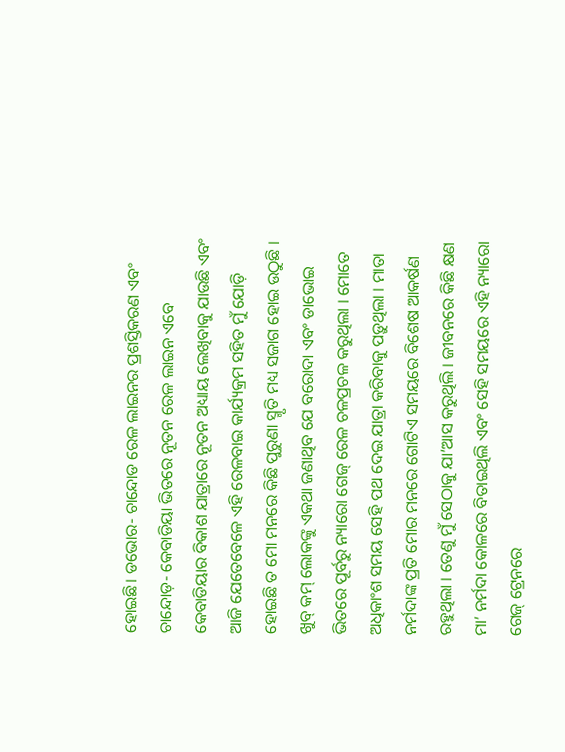ହୋଇଛି। ଡଭୋର- ଚାନ୍ଦୋଡ ରେଳ ଲାଇନର ପ୍ରଶସ୍ତିକରଣ ଏବଂ ଚାନ୍ଦୋଡ଼- କେବାଡିୟା ଭିତରେ ନୂତନ ରେଳ ଲାଇନ ଏବେ କେବାଡିୟାର ବିକାଶ ଯାତ୍ରାରେ ନୂତନ ଅଧ୍ୟାୟ ଲେଖିବାକୁ ଯାଉଛି ଏବଂ ଆଜି ଯେତେବେଳେ ଏହି ରେଳବାଇ କାର୍ଯ୍ୟକ୍ରମ ସହିତ ମୁଁ ଯୋଡ଼ି ହୋଇଛି ତ ମୋ ମନରେ କିଛି ପୁରୁଣା ସ୍ମୃତି ମଧ୍ୟ ସଜାଗ ହୋଇ ଉଠୁଛି । ଖୁବ୍ କମ୍ ଲୋକଙ୍କୁ ଏକଥା ଜଣାଥିବ ଯେ ବରୋଦା ଏବଂ ଡାଭୋଇ ଭିତରେ ପୂର୍ବରୁ ନ୍ୟାରୋ ଗେଜ୍ ରେଳ ଚଳପ୍ରଚଳ କରୁଥିଲା । ମୋତେ ଅଧିକାଂଶ ସମୟ ସେହି ପଥ ଦେଇ ଯାତ୍ରା କରିବାକୁ ପଡ଼ୁଥିଲା । ମାତା ନର୍ମଦାଙ୍କ ପ୍ରତି ମୋର ମନରେ ଗୋଟିଏ ସମୟରେ ବିଶେଷ ଆକର୍ଷଣ ରହୁଥିଲା । ତେଣୁ ମୁଁ ସେଠାକୁ ଯା’ଆସ କରୁଥିଲି । ଜୀବନରେ କିଛି କ୍ଷଣ ମା’ ନର୍ମଦା କୋଳରେ ବିତାଇଥିଲି ଏବଂ ସେହି ସମୟରେ ଏହି ନ୍ୟାରୋ ଗେଜ୍ ଟ୍ରେନରେ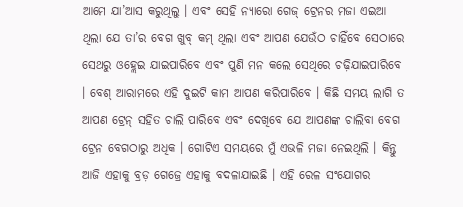ଆମେ ଯା’ଆସ କରୁଥିଲୁ । ଏବଂ ସେହି ନ୍ୟାରୋ ଗେଜ୍ ଟ୍ରେନର ମଜା ଏଇଆ ଥିଲା ଯେ ତା’ର ବେଗ ଖୁବ୍ କମ୍ ଥିଲା ଏବଂ ଆପଣ ଯେଉଁଠ ଚାହିଁବେ ସେଠାରେ ସେଥରୁ ଓହ୍ଲେଇ ଯାଇପାରିବେ ଏବଂ ପୁଣି ମନ କଲେ ସେଥିରେ ଚଢ଼ିଯାଇପାରିବେ । ବେଶ୍ ଆରାମରେ ଏହି ଦୁଇଟି କାମ ଆପଣ କରିପାରିବେ । କିଛି ସମୟ ଲାଗି ତ ଆପଣ ଟ୍ରେନ୍ ସହିତ ଚାଲି ପାରିବେ ଏବଂ ଦେଖିବେ ଯେ ଆପଣଙ୍କ ଚାଲିବା ବେଗ ଟ୍ରେନ ବେଗଠାରୁ ଅଧିକ । ଗୋଟିଏ ସମୟରେ ମୁଁ ଏଭଳି ମଜା ନେଇଥିଲି । କିନ୍ତୁ ଆଜି ଏହାକୁ ବ୍ରଡ଼ ଗେଜ୍ରେ ଏହାକୁ ବଦଳାଯାଇଛି । ଏହି ରେଳ ସଂଯୋଗର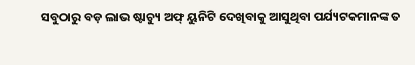ସବୁଠାରୁ ବଡ଼ ଲାଭ ଷ୍ଟାଚ୍ୟୁ ଅଫ୍ ୟୁନିଟି ଦେଖିବାକୁ ଆସୁଥିବା ପର୍ଯ୍ୟଟକମାନଙ୍କ ତ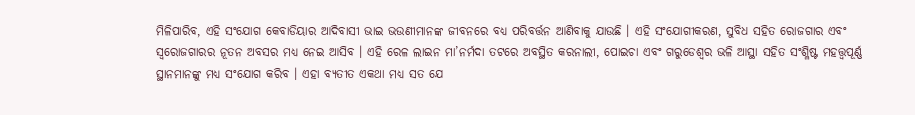ମିଳିପାରିବ, ଏହି ସଂଯୋଗ କେବାଡିୟାର ଆଦିବାସୀ ଭାଇ ଭଉଣୀମାନଙ୍କ ଜୀବନରେ ବଧ୍ୟ ପରିବର୍ତ୍ତନ ଆଣିବାକୁ ଯାଉଛି । ଏହି ସଂଯୋଗୀକରଣ, ସୁବିଧ ସହିତ ରୋଜଗାର ଏବଂ ସ୍ୱରୋଜଗାରର ନୂତନ ଅବସର ମଧ୍ୟ ନେଇ ଆସିବ । ଏହି ରେଳ ଲାଇନ ମା’ନର୍ମଦା ତଟରେ ଅବସ୍ଥିତ କରନାଲୀ, ପୋଇଚା ଏବଂ ଗରୁଡେଶ୍ୱର ଭଳି ଆସ୍ଥା ସହିତ ସଂଶ୍ଳିଷ୍ଟ ମହତ୍ତ୍ୱପୂର୍ଣ୍ଣ ସ୍ଥାନମାନଙ୍କୁ ମଧ୍ୟ ସଂଯୋଗ କରିବ । ଏହା ବ୍ୟତୀତ ଏକଥା ମଧ୍ୟ ସତ ଯେ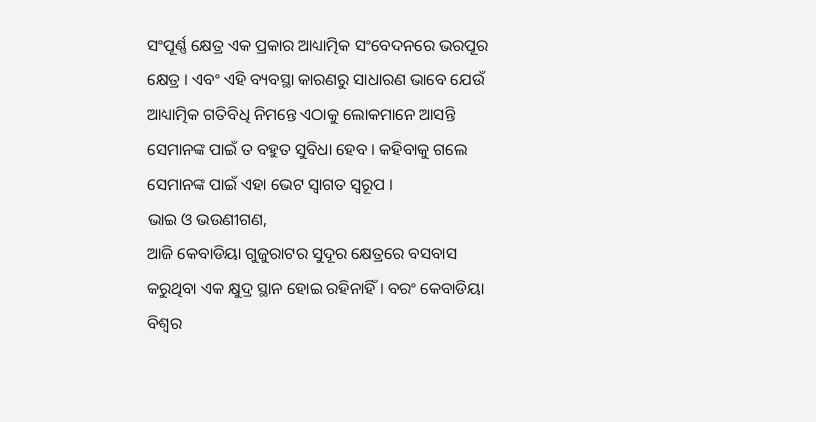ସଂପୂର୍ଣ୍ଣ କ୍ଷେତ୍ର ଏକ ପ୍ରକାର ଆଧ୍ୟାତ୍ମିକ ସଂବେଦନରେ ଭରପୂର କ୍ଷେତ୍ର । ଏବଂ ଏହି ବ୍ୟବସ୍ଥା କାରଣରୁ ସାଧାରଣ ଭାବେ ଯେଉଁ ଆଧ୍ୟାତ୍ମିକ ଗତିବିଧି ନିମନ୍ତେ ଏଠାକୁ ଲୋକମାନେ ଆସନ୍ତି ସେମାନଙ୍କ ପାଇଁ ତ ବହୁତ ସୁବିଧା ହେବ । କହିବାକୁ ଗଲେ ସେମାନଙ୍କ ପାଇଁ ଏହା ଭେଟ ସ୍ୱାଗତ ସ୍ୱରୂପ ।
ଭାଇ ଓ ଭଉଣୀଗଣ,
ଆଜି କେବାଡିୟା ଗୁଜୁରାଟର ସୁଦୂର କ୍ଷେତ୍ରରେ ବସବାସ କରୁଥିବା ଏକ କ୍ଷୁଦ୍ର ସ୍ଥାନ ହୋଇ ରହିନାହିଁ । ବରଂ କେବାଡିୟା ବିଶ୍ୱର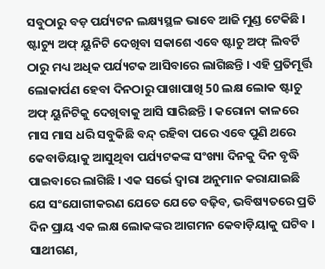ସବୁଠାରୁ ବଡ଼ ପର୍ଯ୍ୟଟନ ଲକ୍ଷ୍ୟସ୍ଥଳ ଭାବେ ଆଜି ମୁଣ୍ଡ ଟେକିଛି । ଷ୍ଟାଚ୍ୟୁ ଅଫ୍ ୟୁନିଟି ଦେଖିବା ସକାଶେ ଏବେ ଷ୍ଟାଚୁ ଅଫ୍ ଲିବର୍ଟି ଠାରୁ ମଧ୍ୟ ଅଧିକ ପର୍ଯ୍ୟଟକ ଆସିବାରେ ଲାଗିଛନ୍ତି । ଏହି ପ୍ରତିମୂର୍ତ୍ତି ଲୋକାର୍ପଣ ହେବା ଦିନଠାରୁ ପାଖାପାଖି 50 ଲକ୍ଷ ଲୋକ ଷ୍ଟାଚୁ ଅଫ୍ ୟୁନିଟିକୁ ଦେଖିବାକୁ ଆସି ସାରିଛନ୍ତି । କରୋନା କାଳରେ ମାସ ମାସ ଧରି ସବୁକିଛି ବନ୍ଦ୍ ରହିବା ପରେ ଏବେ ପୁଣି ଥରେ କେବାଡିୟାକୁ ଆସୁଥିବା ପର୍ଯ୍ୟଟକଙ୍କ ସଂଖ୍ୟା ଦିନକୁ ଦିନ ବୃଦ୍ଧି ପାଇବାରେ ଲାଗିଛି । ଏକ ସର୍ଭେ ଦ୍ୱାରା ଅନୁମାନ କରାଯାଇଛି ଯେ ସଂଯୋଗୀକରଣ ଯେତେ ଯେତେ ବଢ଼ିବ, ଭବିଷ୍ୟତରେ ପ୍ରତି ଦିନ ପ୍ରାୟ ଏକ ଲକ୍ଷ ଲୋକଙ୍କର ଆଗମନ କେବାଡ଼ିୟାକୁ ଘଟିବ ।
ସାଥୀଗଣ,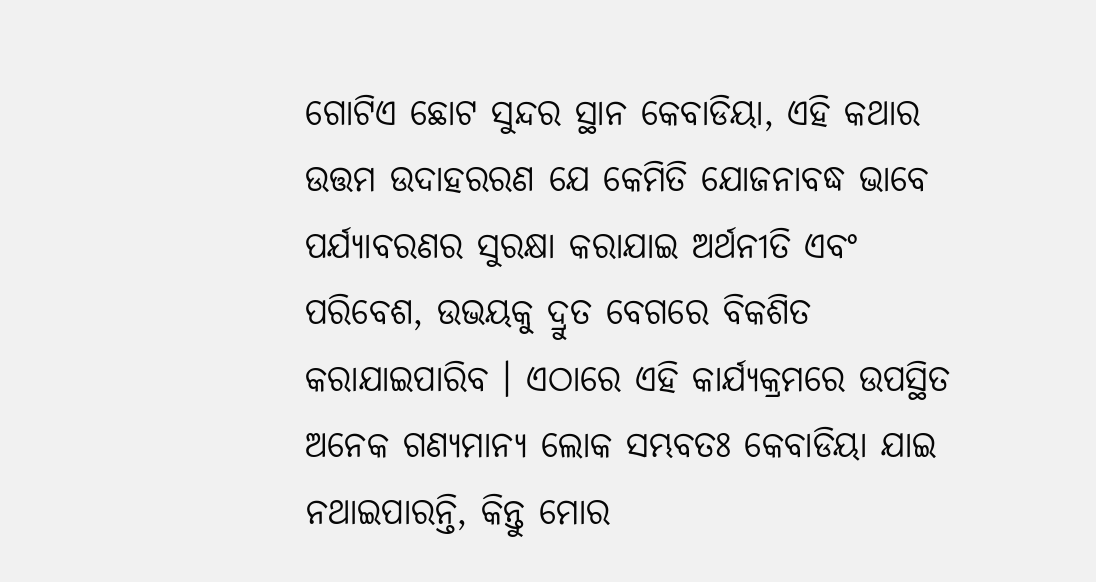ଗୋଟିଏ ଛୋଟ ସୁନ୍ଦର ସ୍ଥାନ କେବାଡିୟା, ଏହି କଥାର ଉତ୍ତମ ଉଦାହରରଣ ଯେ କେମିତି ଯୋଜନାବଦ୍ଧ ଭାବେ ପର୍ଯ୍ୟାବରଣର ସୁରକ୍ଷା କରାଯାଇ ଅର୍ଥନୀତି ଏବଂ ପରିବେଶ, ଉଭୟକୁ ଦ୍ରୁତ ବେଗରେ ବିକଶିତ କରାଯାଇପାରିବ । ଏଠାରେ ଏହି କାର୍ଯ୍ୟକ୍ରମରେ ଉପସ୍ଥିତ ଅନେକ ଗଣ୍ୟମାନ୍ୟ ଲୋକ ସମ୍ଭବତଃ କେବାଡିୟା ଯାଇ ନଥାଇପାରନ୍ତି, କିନ୍ତୁ ମୋର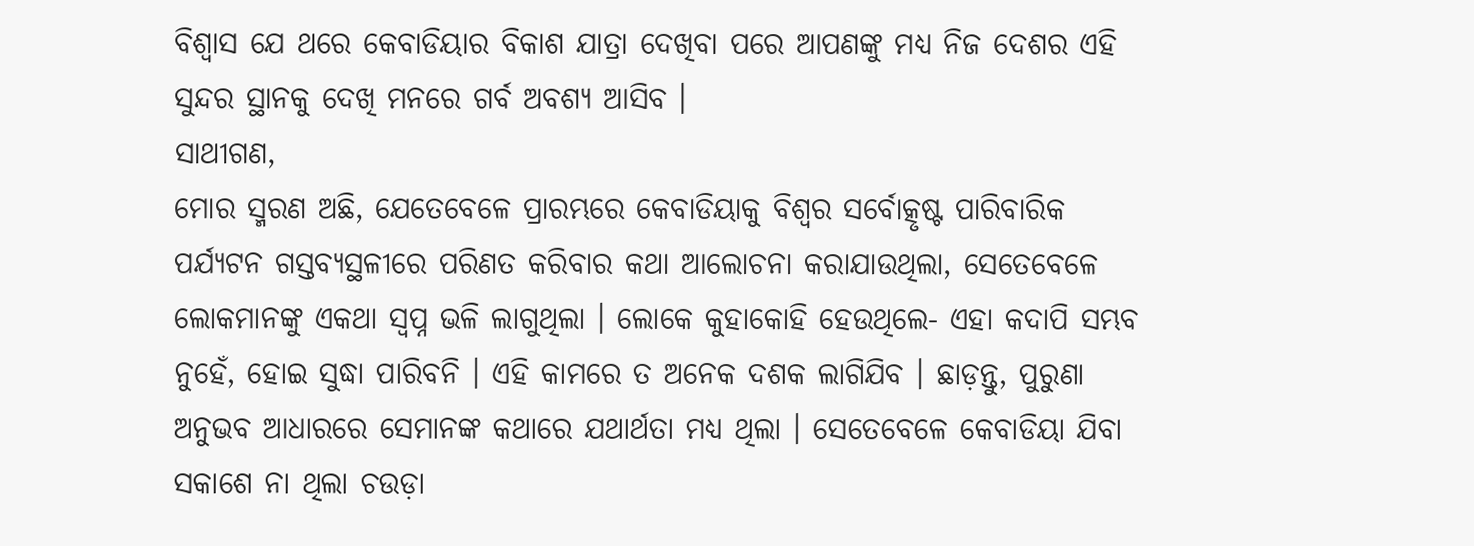ବିଶ୍ୱାସ ଯେ ଥରେ କେବାଡିୟାର ବିକାଶ ଯାତ୍ରା ଦେଖିବା ପରେ ଆପଣଙ୍କୁ ମଧ୍ୟ ନିଜ ଦେଶର ଏହି ସୁନ୍ଦର ସ୍ଥାନକୁ ଦେଖି ମନରେ ଗର୍ବ ଅବଶ୍ୟ ଆସିବ ।
ସାଥୀଗଣ,
ମୋର ସ୍ମରଣ ଅଛି, ଯେତେବେଳେ ପ୍ରାରମ୍ଭରେ କେବାଡିୟାକୁ ବିଶ୍ୱର ସର୍ବୋତ୍କୃଷ୍ଟ ପାରିବାରିକ ପର୍ଯ୍ୟଟନ ଗସ୍ତବ୍ୟସ୍ଥଳୀରେ ପରିଣତ କରିବାର କଥା ଆଲୋଚନା କରାଯାଉଥିଲା, ସେତେବେଳେ ଲୋକମାନଙ୍କୁ ଏକଥା ସ୍ୱପ୍ନ ଭଳି ଲାଗୁଥିଲା । ଲୋକେ କୁହାକୋହି ହେଉଥିଲେ- ଏହା କଦାପି ସମ୍ଭବ ନୁହେଁ, ହୋଇ ସୁଦ୍ଧା ପାରିବନି । ଏହି କାମରେ ତ ଅନେକ ଦଶକ ଲାଗିଯିବ । ଛାଡ଼ନ୍ତୁ, ପୁରୁଣା ଅନୁଭବ ଆଧାରରେ ସେମାନଙ୍କ କଥାରେ ଯଥାର୍ଥତା ମଧ୍ୟ ଥିଲା । ସେତେବେଳେ କେବାଡିୟା ଯିବା ସକାଶେ ନା ଥିଲା ଚଉଡ଼ା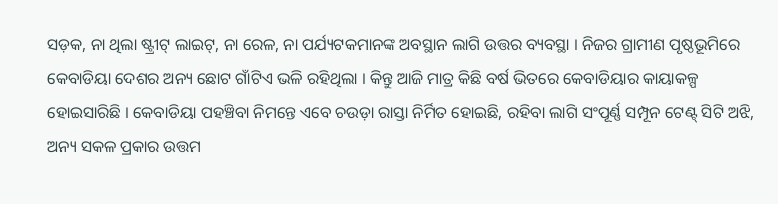ସଡ଼କ, ନା ଥିଲା ଷ୍ଟ୍ରୀଟ୍ ଲାଇଟ୍, ନା ରେଳ, ନା ପର୍ଯ୍ୟଟକମାନଙ୍କ ଅବସ୍ଥାନ ଲାଗି ଉତ୍ତର ବ୍ୟବସ୍ଥା । ନିଜର ଗ୍ରାମୀଣ ପୃଷ୍ଠଭୂମିରେ କେବାଡିୟା ଦେଶର ଅନ୍ୟ ଛୋଟ ଗାଁଟିଏ ଭଳି ରହିଥିଲା । କିନ୍ତୁ ଆଜି ମାତ୍ର କିଛି ବର୍ଷ ଭିତରେ କେବାଡିୟାର କାୟାକଳ୍ପ ହୋଇସାରିଛି । କେବାଡିୟା ପହଞ୍ଚିବା ନିମନ୍ତେ ଏବେ ଚଉଡ଼ା ରାସ୍ତା ନିର୍ମିତ ହୋଇଛି, ରହିବା ଲାଗି ସଂପୂର୍ଣ୍ଣ ସମ୍ପୂନ ଟେଣ୍ଟ୍ ସିଟି ଅଝି, ଅନ୍ୟ ସକଳ ପ୍ରକାର ଉତ୍ତମ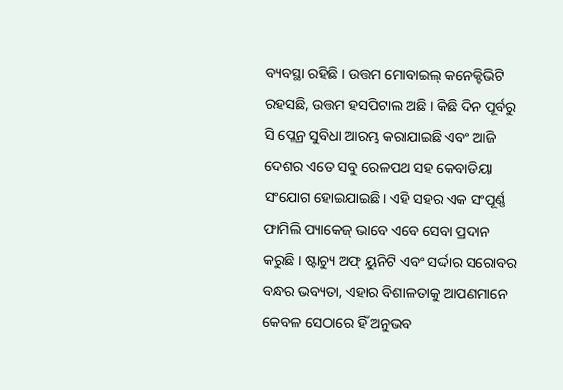ବ୍ୟବସ୍ଥା ରହିଛି । ଉତ୍ତମ ମୋବାଇଲ୍ କନେକ୍ଟିଭିଟି ରହସଛି, ଉତ୍ତମ ହସପିଟାଲ ଅଛି । କିଛି ଦିନ ପୂର୍ବରୁ ସି ପ୍ଲେନ୍ର ସୁବିଧା ଆରମ୍ଭ କରାଯାଇଛି ଏବଂ ଆଜି ଦେଶର ଏତେ ସବୁ ରେଳପଥ ସହ କେବାଡିୟା ସଂଯୋଗ ହୋଇଯାଇଛି। ଏହି ସହର ଏକ ସଂପୂର୍ଣ୍ଣ ଫାମିଲି ପ୍ୟାକେଜ୍ ଭାବେ ଏବେ ସେବା ପ୍ରଦାନ କରୁଛି । ଷ୍ଟାଚ୍ୟୁ ଅଫ୍ ୟୁନିଟି ଏବଂ ସର୍ଦ୍ଦାର ସରୋବର ବନ୍ଧର ଭବ୍ୟତା, ଏହାର ବିଶାଳତାକୁ ଆପଣମାନେ କେବଳ ସେଠାରେ ହିଁ ଅନୁଭବ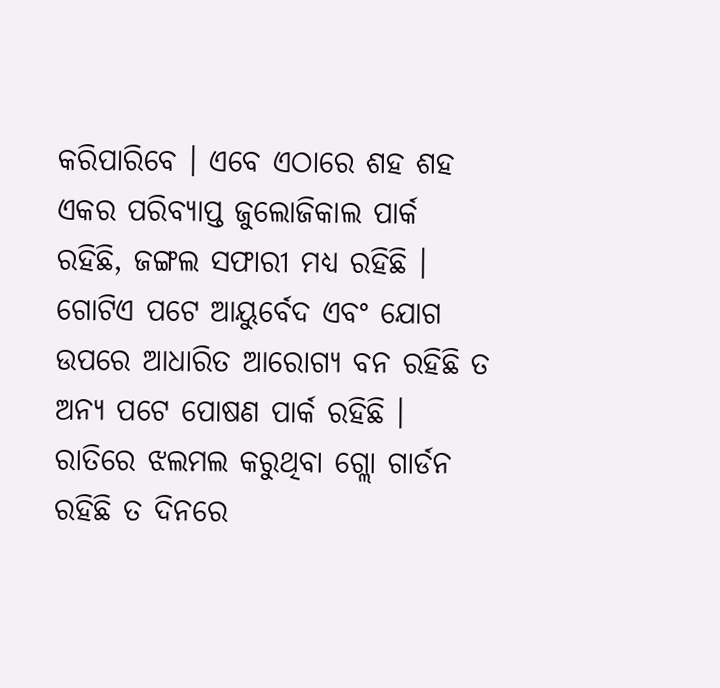କରିପାରିବେ । ଏବେ ଏଠାରେ ଶହ ଶହ ଏକର ପରିବ୍ୟାପ୍ତ ଜୁଲୋଜିକାଲ ପାର୍କ ରହିଛି, ଜଙ୍ଗଲ ସଫାରୀ ମଧ୍ୟ ରହିଛି । ଗୋଟିଏ ପଟେ ଆୟୁର୍ବେଦ ଏବଂ ଯୋଗ ଉପରେ ଆଧାରିତ ଆରୋଗ୍ୟ ବନ ରହିଛି ତ ଅନ୍ୟ ପଟେ ପୋଷଣ ପାର୍କ ରହିଛି । ରାତିରେ ଝଲମଲ କରୁଥିବା ଗ୍ଲୋ ଗାର୍ଡନ ରହିଛି ତ ଦିନରେ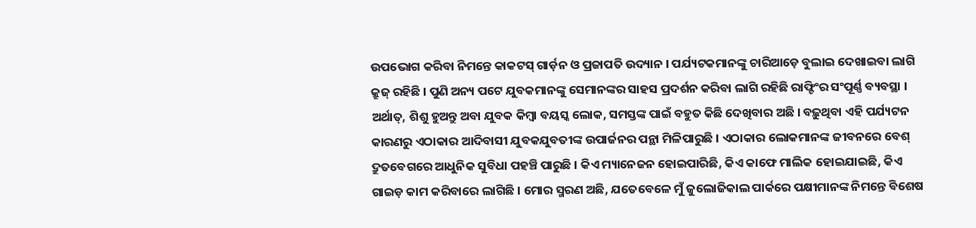ଉପଭୋଗ କରିବା ନିମନ୍ତେ କାକଟସ୍ ଗାର୍ଡ଼ନ ଓ ପ୍ରଜାପତି ଉଦ୍ୟାନ । ପର୍ଯ୍ୟଟକମାନଙ୍କୁ ଚାରିଆଡ଼େ ବୁଲାଇ ଦେଖାଇବା ଲାଗି କ୍ରୁଜ୍ ରହିଛି । ପୁଣି ଅନ୍ୟ ପଟେ ଯୁବକମାନଙ୍କୁ ସେମାନଙ୍କର ସାହସ ପ୍ରଦର୍ଶନ କରିବା ଲାଗି ରହିଛି ରାଫ୍ଟିଂର ସଂପୂର୍ଣ୍ଣ ବ୍ୟବସ୍ଥା । ଅର୍ଥାତ୍, ଶିଶୁ ହୁଅନ୍ତୁ ଅବା ଯୁବକ କିମ୍ବା ବୟସ୍କ ଲୋକ, ସମସ୍ତଙ୍କ ପାଇଁ ବହୁତ କିଛି ଦେଖିବାର ଅଛି । ବଢ଼ୁଥିବା ଏହି ପର୍ଯ୍ୟଟନ କାରଣରୁ ଏଠାକାର ଆଦିବାସୀ ଯୁବକଯୁବତୀଙ୍କ ଉପାର୍ଜନର ପନ୍ଥା ମିଳିପାରୁଛି । ଏଠାକାର ଲୋକମାନଙ୍କ ଜୀବନରେ ବେଶ୍ ଦ୍ରୁତବେଗରେ ଆଧୁନିକ ସୁବିଧା ପହଞ୍ଚି ପାରୁଛି । କିଏ ମ୍ୟାନେଜନ ହୋଇପାରିଛି, କିଏ କାଫେ ମାଲିକ ହୋଇଯାଇଛି, କିଏ ଗାଇଡ଼ କାମ କରିବାରେ ଲାଗିଛି । ମୋର ସ୍ମରଣ ଅଛି, ଯତେବେଳେ ମୁଁ ଜୁଲୋଜିକାଲ ପାର୍କରେ ପକ୍ଷୀମାନଙ୍କ ନିମନ୍ତେ ବିଶେଷ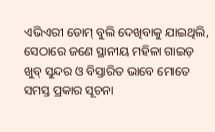ଏଭିଏରୀ ଡୋମ୍ ବୁଲି ଦେଖିବାକୁ ଯାଇଥିଲି, ସେଠାରେ ଜଣେ ସ୍ଥାନୀୟ ମହିଳା ଗାଇଡ଼ ଖୁବ୍ ସୁନ୍ଦର ଓ ବିସ୍ତାରିତ ଭାବେ ମୋତେ ସମସ୍ତ ପ୍ରକାର ସୂଚନା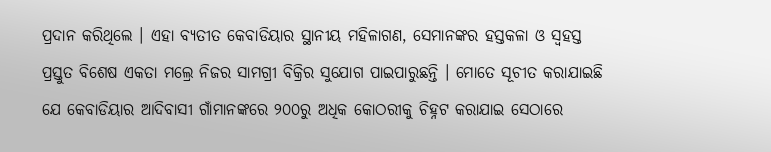ପ୍ରଦାନ କରିଥିଲେ । ଏହା ବ୍ୟତୀତ କେବାଡିୟାର ସ୍ଥାନୀୟ ମହିଳାଗଣ, ସେମାନଙ୍କର ହସ୍ତକଳା ଓ ସ୍ୱହସ୍ତ ପ୍ରସ୍ତୁତ ବିଶେଷ ଏକତା ମଲ୍ରେ ନିଜର ସାମଗ୍ରୀ ବିକ୍ରିର ସୁଯୋଗ ପାଇପାରୁଛନ୍ତି । ମୋତେ ସୂଚୀତ କରାଯାଇଛି ଯେ କେବାଡିୟାର ଆଦିବାସୀ ଗାଁମାନଙ୍କରେ ୨୦୦ରୁ ଅଧିକ କୋଠରୀକୁ ଚିହ୍ନଟ କରାଯାଇ ସେଠାରେ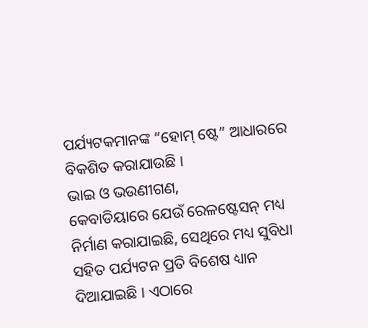ପର୍ଯ୍ୟଟକମାନଙ୍କ “ହୋମ୍ ଷ୍ଟେ” ଆଧାରରେ ବିକଶିତ କରାଯାଉଛି ।
ଭାଇ ଓ ଭଉଣୀଗଣ,
କେବାଡିୟାରେ ଯେଉଁ ରେଳଷ୍ଟେସନ୍ ମଧ୍ୟ ନିର୍ମାଣ କରାଯାଇଛି, ସେଥିରେ ମଧ୍ୟ ସୁବିଧା ସହିତ ପର୍ଯ୍ୟଟନ ପ୍ରତି ବିଶେଷ ଧ୍ୟାନ ଦିଆଯାଇଛି । ଏଠାରେ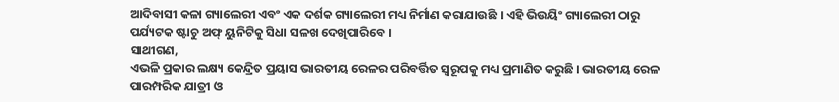ଆଦିବାସୀ କଳା ଗ୍ୟାଲେରୀ ଏବଂ ଏକ ଦର୍ଶକ ଗ୍ୟାଲେରୀ ମଧ୍ୟ ନିର୍ମାଣ କରାଯାଉଛି । ଏହି ଭିଉୟିଂ ଗ୍ୟାଲେରୀ ଠାରୁ ପର୍ଯ୍ୟଟକ ଷ୍ଟାଚୁ ଅଫ୍ ୟୁନିଟିକୁ ସିଧା ସଳଖ ଦେଖିପାରିବେ ।
ସାଥୀଗଣ,
ଏଭଳି ପ୍ରକାର ଲକ୍ଷ୍ୟ କେନ୍ଦ୍ରିତ ପ୍ରୟାସ ଭାରତୀୟ ରେଳର ପରିବର୍ତ୍ତିତ ସ୍ୱରୂପକୁ ମଧ୍ୟ ପ୍ରମାଣିତ କରୁଛି । ଭାରତୀୟ ରେଳ ପାରମ୍ପରିକ ଯାତ୍ରୀ ଓ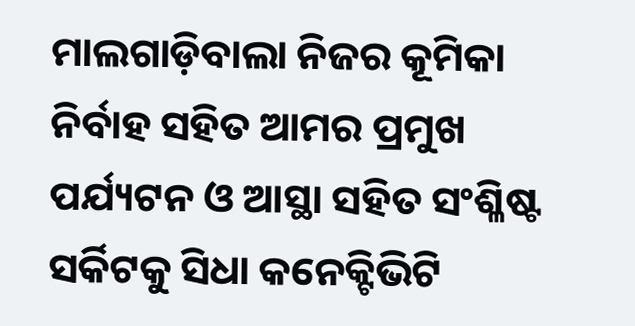ମାଲଗାଡ଼ିବାଲା ନିଜର କୂମିକା ନିର୍ବାହ ସହିତ ଆମର ପ୍ରମୁଖ ପର୍ଯ୍ୟଟନ ଓ ଆସ୍ଥା ସହିତ ସଂଶ୍ଳିଷ୍ଟ ସର୍କିଟକୁ ସିଧା କନେକ୍ଟିଭିଟି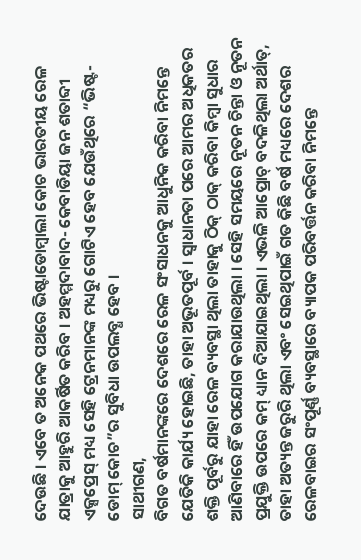ଦେଉଛି । ଏବେ ତ ଅନେକ ପଥରେ ଭିଷ୍ଟାଡୋମ୍ବାଲା କୋଚ ଭାରତୀୟ ରେଳ ଯାତ୍ରାକୁ ଆହୁରି ଆକର୍ଷିତ କରିବ । ଅହମ୍ମଦାବାଦ- କେବାଡିୟା ଜନ ଶତାବ୍ଦୀ ଏକ୍ସପ୍ରେସ୍ ମଧ୍ୟ ସେହି ଟ୍ରେନମାନଙ୍କ ମଧ୍ୟରୁ ଗୋଟିଏ ହେବ ଯେଉଁଥିରେ “ଭିଷ୍ଟ-ଡୋମ୍ କୋଚ”ର ସୁବିଧା ଉପଲବ୍ଧ ହେବ ।
ସାଥୀଗଣ,
ବିଗତ ବର୍ଷମାନଙ୍କରେ ଦେଶରେ ରେଳ ସଂସାଧନକୁ ଆଧୁନିକ କରିବା ନିମନ୍ତେ ଯେତିକି କାର୍ଯ୍ୟ ହୋଇଛି, ତାହା ଅଭୂତପୂର୍ବ । ସ୍ୱାଧାନତା ପରେ ଆମର ଅଧିକତର ଶକ୍ତି ପୂର୍ବରୁ ଯାହା ରେଳ ବ୍ୟବସ୍ଥା ଥିଲା ତାହାକୁ ଠିକ୍ ଠାକ୍ କରିବା କିମ୍ବା ସୁଧାର ଆଣିବାରେ ହିଁ ଉପଯୋଗ କରାଯାଉଥିଲା । ସେହି ସମୟରେ ନୂତନ ଚିନ୍ତା ଓ ନୂତନ ପ୍ରଯୁକ୍ତି ଉପରେ କମ୍ ଧ୍ୟାନ ଦିଆଯାଇଥିଲା । ଏଭଳି ଆପ୍ରୋଚ୍ ବଦଳିଥିଲା ଅର୍ଥାତ୍, ତାହା ଅତ୍ୟନ୍ତ ଜରୁରି ଥିଲା ଏବଂ ସେଇଥିପାଇଁ ଗତ କିଛି ବର୍ଷ ମଧ୍ୟରେ ଦେଶର ରେଳବାଇର ସଂପୂର୍ଣ୍ଣ ବ୍ୟବସ୍ଥାରେ ବ୍ୟାପକ ପରିବର୍ତ୍ତନ କରିବା ନିମନ୍ତେ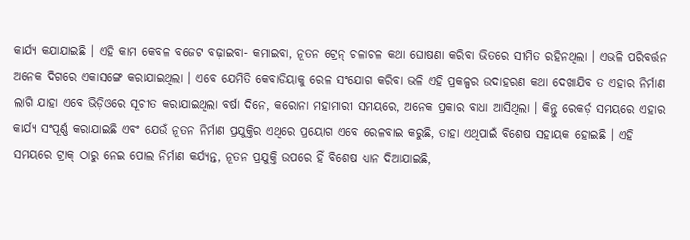କାର୍ଯ୍ୟ କଯାଯାଇଛି । ଏହି କାମ କେବଳ ବଜେଟ ବଢ଼ାଇବା- କମାଇବା, ନୂତନ ଟ୍ରେନ୍ ଚଳାଚଳ କଥା ଘୋଷଣା କରିବା ଭିତରେ ସୀମିତ ରହିନଥିଲା । ଏଭଳି ପରିବର୍ତ୍ତନ ଅନେକ ଦିଗରେ ଏକାସଙ୍ଗେ କରାଯାଇଥିଲା । ଏବେ ଯେମିତି କେବାଡିୟାକୁ ରେଳ ସଂଯୋଗ କରିବା ଭଳି ଏହି ପ୍ରକଳ୍ପର ଉଦାହରଣ କଥା ଦେଖାଯିବ ତ ଏହାର ନିର୍ମାଣ ଲାଗି ଯାହା ଏବେ ଭିଡ଼ିଓରେ ସୂଚୀତ କରାଯାଇଥିଲା ବର୍ଷା ଦିନେ, କରୋନା ମହାମାରୀ ସମୟରେ, ଅନେକ ପ୍ରକାର ବାଧା ଆସିଥିଲା । କିନ୍ତୁ ରେକର୍ଡ଼ ସମୟରେ ଏହାର କାର୍ଯ୍ୟ ସଂପୂର୍ଣ୍ଣ କରାଯାଇଛି ଏବଂ ଯେଉଁ ନୂତନ ନିର୍ମାଣ ପ୍ରଯୁକ୍ତିର ଏଥିରେ ପ୍ରୟୋଗ ଏବେ ରେଳବାଇ କରୁଛି, ତାହା ଏଥିପାଇଁ ବିଶେଷ ସହାୟକ ହୋଇଛି । ଏହି ସମୟରେ ଟ୍ରାକ୍ ଠାରୁ ନେଇ ପୋଲ ନିର୍ମାଣ କର୍ଯ୍ୟନ୍ତ, ନୂତନ ପ୍ରଯୁକ୍ତି ଉପରେ ହିଁ ବିଶେଷ ଧ୍ୟାନ ଦିଆଯାଇଛି,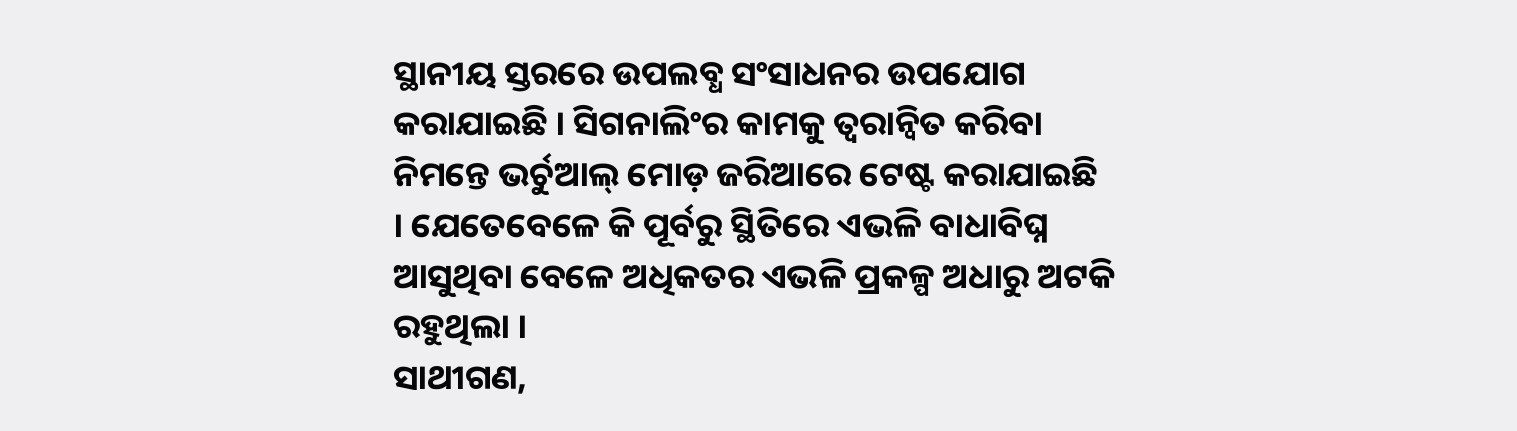ସ୍ଥାନୀୟ ସ୍ତରରେ ଉପଲବ୍ଧ ସଂସାଧନର ଉପଯୋଗ କରାଯାଇଛି । ସିଗନାଲିଂର କାମକୁ ତ୍ୱରାନ୍ୱିତ କରିବା ନିମନ୍ତେ ଭର୍ଚୁଆଲ୍ ମୋଡ଼ ଜରିଆରେ ଟେଷ୍ଟ କରାଯାଇଛି । ଯେତେବେଳେ କି ପୂର୍ବରୁ ସ୍ଥିତିରେ ଏଭଳି ବାଧାବିଘ୍ନ ଆସୁଥିବା ବେଳେ ଅଧିକତର ଏଭଳି ପ୍ରକଳ୍ପ ଅଧାରୁ ଅଟକି ରହୁଥିଲା ।
ସାଥୀଗଣ,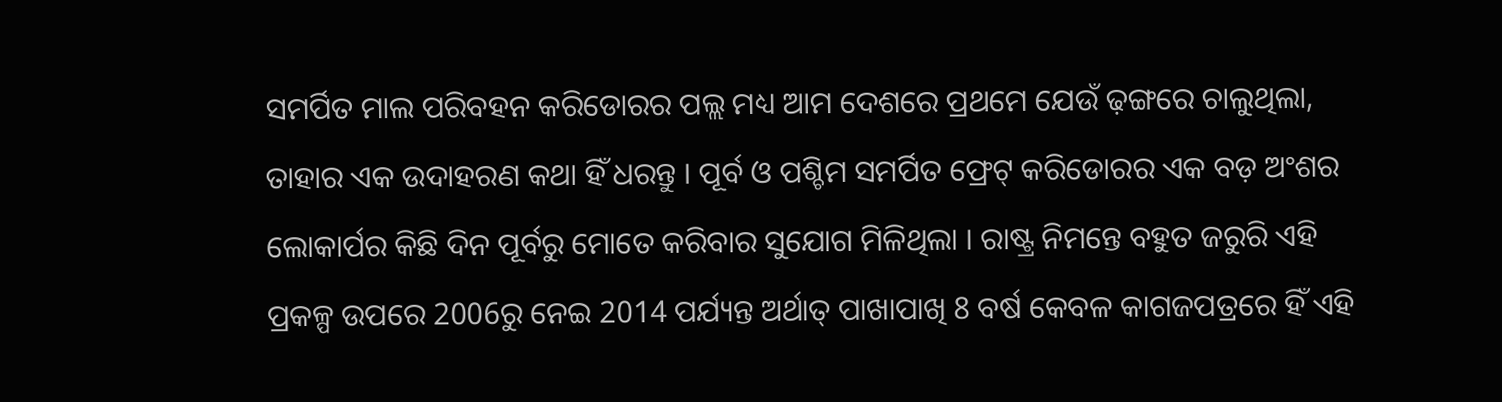ସମର୍ପିତ ମାଲ ପରିବହନ କରିଡୋରର ପଲ୍ଲ ମଧ୍ୟ ଆମ ଦେଶରେ ପ୍ରଥମେ ଯେଉଁ ଢ଼ଙ୍ଗରେ ଚାଲୁଥିଲା, ତାହାର ଏକ ଉଦାହରଣ କଥା ହିଁ ଧରନ୍ତୁ । ପୂର୍ବ ଓ ପଶ୍ଚିମ ସମର୍ପିତ ଫ୍ରେଟ୍ କରିଡୋରର ଏକ ବଡ଼ ଅଂଶର ଲୋକାର୍ପର କିଛି ଦିନ ପୂର୍ବରୁ ମୋତେ କରିବାର ସୁଯୋଗ ମିଳିଥିଲା । ରାଷ୍ଟ୍ର ନିମନ୍ତେ ବହୁତ ଜରୁରି ଏହି ପ୍ରକଳ୍ପ ଉପରେ 2006ରୁ ନେଇ 2014 ପର୍ଯ୍ୟନ୍ତ ଅର୍ଥାତ୍ ପାଖାପାଖି 8 ବର୍ଷ କେବଳ କାଗଜପତ୍ରରେ ହିଁ ଏହି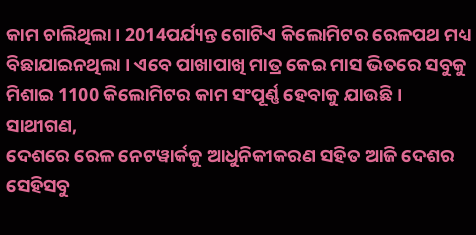କାମ ଚାଲିଥିଲା । 2014ପର୍ଯ୍ୟନ୍ତ ଗୋଟିଏ କିଲୋମିଟର ରେଳପଥ ମଧ୍ୟ ବିଛାଯାଇନଥିଲା । ଏବେ ପାଖାପାଖି ମାତ୍ର କେଇ ମାସ ଭିତରେ ସବୁକୁ ମିଶାଇ 1100 କିଲୋମିଟର କାମ ସଂପୂର୍ଣ୍ଣ ହେବାକୁ ଯାଉଛି ।
ସାଥୀଗଣ,
ଦେଶରେ ରେଳ ନେଟୱାର୍କକୁ ଆଧୁନିକୀକରଣ ସହିତ ଆଜି ଦେଶର ସେହିସବୁ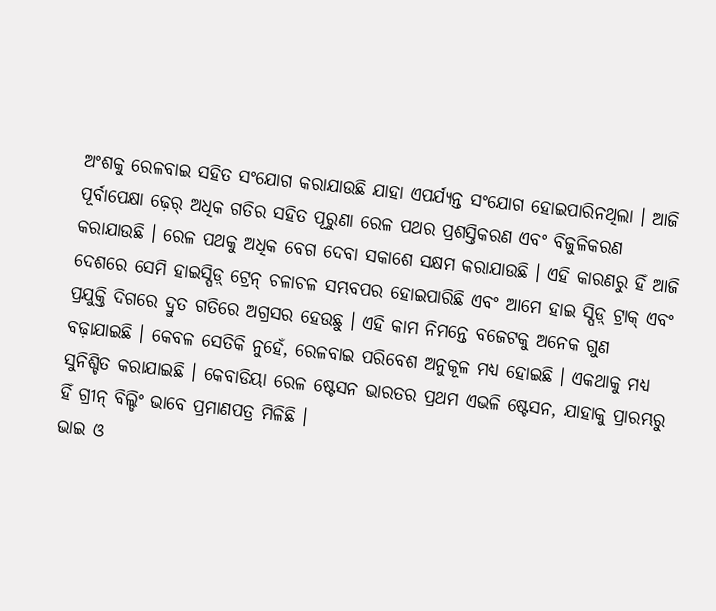ଅଂଶକୁ ରେଳବାଇ ସହିତ ସଂଯୋଗ କରାଯାଉଛି ଯାହା ଏପର୍ଯ୍ୟନ୍ତ ସଂଯୋଗ ହୋଇପାରିନଥିଲା । ଆଜି ପୂର୍ବାପେକ୍ଷା ଢ଼େର୍ ଅଧିକ ଗତିର ସହିତ ପୂରୁଣା ରେଳ ପଥର ପ୍ରଶସ୍ତିକରଣ ଏବଂ ବିଜୁଳିକରଣ କରାଯାଉଛି । ରେଳ ପଥକୁ ଅଧିକ ବେଗ ଦେବା ସକାଶେ ସକ୍ଷମ କରାଯାଉଛି । ଏହି କାରଣରୁ ହିଁ ଆଜି ଦେଶରେ ସେମି ହାଇସ୍ପିଡ଼୍ ଟ୍ରେନ୍ ଚଳାଚଳ ସମ୍ଭବପର ହୋଇପାରିଛି ଏବଂ ଆମେ ହାଇ ସ୍ପିଡ଼୍ ଟ୍ରାକ୍ ଏବଂ ପ୍ରଯୁକ୍ତି ଦିଗରେ ଦ୍ରୁତ ଗତିରେ ଅଗ୍ରସର ହେଉଛୁ । ଏହି କାମ ନିମନ୍ତେ ବଜେଟକୁ ଅନେକ ଗୁଣ ବଢ଼ାଯାଇଛି । କେବଳ ସେତିକି ନୁହେଁ, ରେଳବାଇ ପରିବେଶ ଅନୁକୂଳ ମଧ୍ୟ ହୋଇଛି । ଏକଥାକୁ ମଧ୍ୟ ସୁନିଶ୍ଚିତ କରାଯାଇଛି । କେବାଡିୟା ରେଳ ଷ୍ଟେସନ ଭାରତର ପ୍ରଥମ ଏଭଳି ଷ୍ଟେସନ, ଯାହାକୁ ପ୍ରାରମ୍ଭରୁ ହିଁ ଗ୍ରୀନ୍ ବିଲ୍ଡିଂ ଭାବେ ପ୍ରମାଣପତ୍ର ମିଳିଛି ।
ଭାଇ ଓ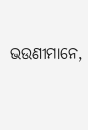ଭଉଣୀମାନେ,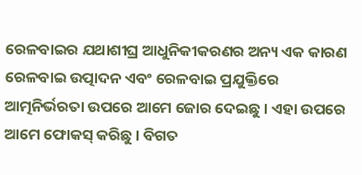ରେଳବାଇର ଯଥାଶୀଘ୍ର ଆଧୁନିକୀକରଣର ଅନ୍ୟ ଏକ କାରଣ ରେଳବାଇ ଉତ୍ପାଦନ ଏବଂ ରେଳବାଇ ପ୍ରଯୁକ୍ତିରେ ଆତ୍ମନିର୍ଭରତା ଉପରେ ଆମେ ଜୋର ଦେଇଛୁ । ଏହା ଉପରେ ଆମେ ଫୋକସ୍ କରିଛୁ । ବିଗତ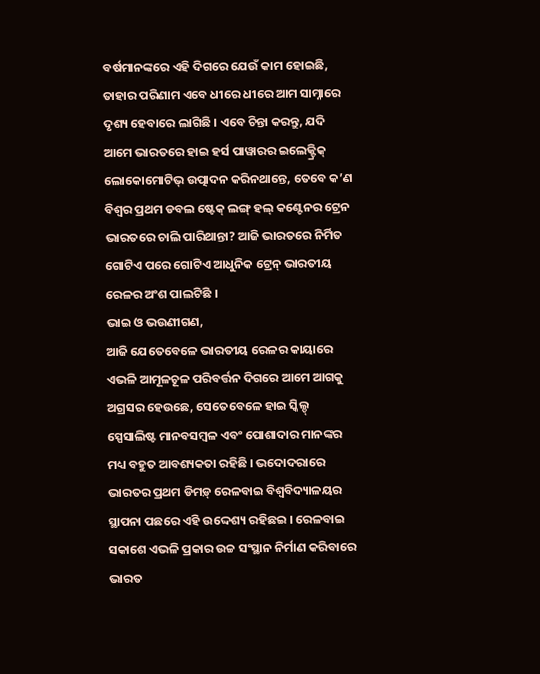ବର୍ଷମାନଙ୍କରେ ଏହି ଦିଗରେ ଯେଉଁ କାମ ହୋଇଛି, ତାହାର ପରିଣାମ ଏବେ ଧୀରେ ଧୀରେ ଆମ ସାମ୍ନାରେ ଦୃଶ୍ୟ ହେବାରେ ଲାଗିଛି । ଏବେ ଚିନ୍ତା କରନ୍ତୁ, ଯଦି ଆମେ ଭାରତରେ ହାଇ ହର୍ସ ପାୱାରର ଇଲେକ୍ଟ୍ରିକ୍ ଲୋକୋମୋଟିଭ୍ ଉତ୍ପାଦନ କରିନଥାନ୍ତେ, ତେବେ କ’ଣ ବିଶ୍ୱର ପ୍ରଥମ ଡବଲ ଷ୍ଟେକ୍ ଲଙ୍ଗ୍ ହଲ୍ କଣ୍ଟେନର ଟ୍ରେନ ଭାରତରେ ଚାଲି ପାରିଥାନ୍ତା? ଆଜି ଭାରତରେ ନିର୍ମିତ ଗୋଟିଏ ପରେ ଗୋଟିଏ ଆଧୁନିକ ଟ୍ରେନ୍ ଭାରତୀୟ ରେଳର ଅଂଶ ପାଲଟିଛି ।
ଭାଇ ଓ ଭଉଣୀଗଣ,
ଆଜି ଯେତେବେଳେ ଭାରତୀୟ ରେଳର କାୟାରେ ଏଭଳି ଆମୂଳଚୂଳ ପରିବର୍ତ୍ତନ ଦିଗରେ ଆମେ ଆଗକୁ ଅଗ୍ରସର ହେଉଛେ, ସେତେବେଳେ ହାଇ ସ୍କିଲ୍ଡ୍ ସ୍ପେସାଲିଷ୍ଟ ମାନବସମ୍ବଳ ଏବଂ ପୋଶାଦାର ମାନଙ୍କର ମଧ୍ୟ ବହୁତ ଆବଶ୍ୟକତା ରହିଛି । ଭଦୋଦରାରେ ଭାରତର ପ୍ରଥମ ଡିମଡ଼୍ ରେଳବାଇ ବିଶ୍ୱବିଦ୍ୟାଳୟର ସ୍ଥାପନା ପଛରେ ଏହି ଉଦ୍ଦେଶ୍ୟ ରହିଛଇ । ରେଳବାଇ ସକାଶେ ଏଭଳି ପ୍ରକାର ଉଚ୍ଚ ସଂସ୍ଥାନ ନିର୍ମାଣ କରିବାରେ ଭାରତ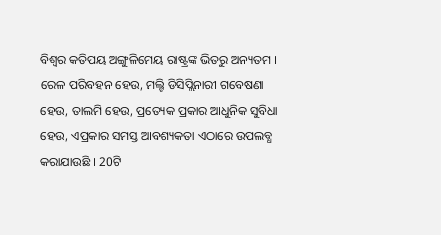ବିଶ୍ୱର କତିପୟ ଅଙ୍ଗୁଳିମେୟ ରାଷ୍ଟ୍ରଙ୍କ ଭିତରୁ ଅନ୍ୟତମ । ରେଳ ପରିବହନ ହେଉ, ମଲ୍ଟି ଡିସିପ୍ଲିନାରୀ ଗବେଷଣା ହେଉ, ତାଲମି ହେଉ, ପ୍ରତ୍ୟେକ ପ୍ରକାର ଆଧୁନିକ ସୁବିଧା ହେଉ, ଏପ୍ରକାର ସମସ୍ତ ଆବଶ୍ୟକତା ଏଠାରେ ଉପଲବ୍ଧ କରାଯାଉଛି । 20ଟି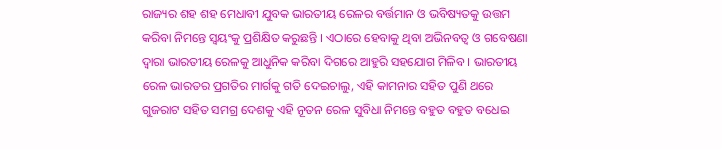ରାଜ୍ୟର ଶହ ଶହ ମେଧାବୀ ଯୁବକ ଭାରତୀୟ ରେଳର ବର୍ତ୍ତମାନ ଓ ଭବିଷ୍ୟତକୁ ଉତ୍ତମ କରିବା ନିମନ୍ତେ ସ୍ୱୟଂକୁ ପ୍ରଶିକ୍ଷିତ କରୁଛନ୍ତି । ଏଠାରେ ହେବାକୁ ଥିବା ଅଭିନବତ୍ୱ ଓ ଗବେଷଣା ଦ୍ୱାରା ଭାରତୀୟ ରେଳକୁ ଆଧୁନିକ କରିବା ଦିଗରେ ଆହୁରି ସହଯୋଗ ମିଳିବ । ଭାରତୀୟ ରେଳ ଭାରତର ପ୍ରଗତିର ମାର୍ଗକୁ ଗତି ଦେଇଚାଲୁ, ଏହି କାମନାର ସହିତ ପୁଣି ଥରେ ଗୁଜରାଟ ସହିତ ସମଗ୍ର ଦେଶକୁ ଏହି ନୂତନ ରେଳ ସୁବିଧା ନିମନ୍ତେ ବହୁତ ବହୁତ ବଧେଇ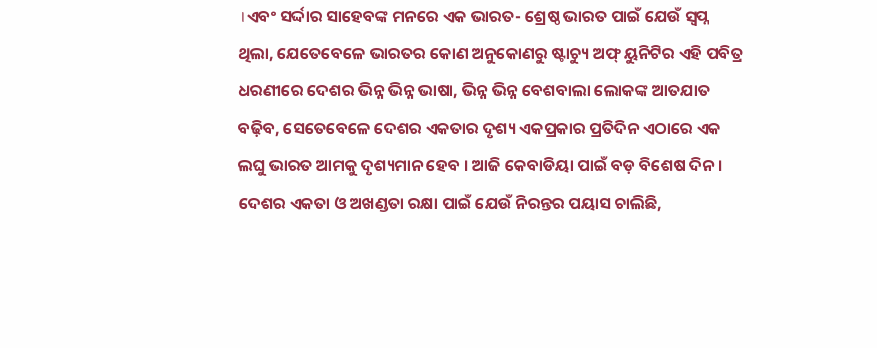।ଏବଂ ସର୍ଦ୍ଦାର ସାହେବଙ୍କ ମନରେ ଏକ ଭାରତ- ଶ୍ରେଷ୍ଠ ଭାରତ ପାଇଁ ଯେଉଁ ସ୍ୱପ୍ନ ଥିଲା, ଯେତେବେଳେ ଭାରତର କୋଣ ଅନୁକୋଣରୁ ଷ୍ଟାଚ୍ୟୁ ଅଫ୍ ୟୁନିଟିର ଏହି ପବିତ୍ର ଧରଣୀରେ ଦେଶର ଭିନ୍ନ ଭିନ୍ନ ଭାଷା, ଭିନ୍ନ ଭିନ୍ନ ବେଶବାଲା ଲୋକଙ୍କ ଆତଯାତ ବଢ଼ିବ, ସେତେବେଳେ ଦେଶର ଏକତାର ଦୃଶ୍ୟ ଏକପ୍ରକାର ପ୍ରତିଦିନ ଏଠାରେ ଏକ ଲଘୁ ଭାରତ ଆମକୁ ଦୃଶ୍ୟମାନ ହେବ । ଆଜି କେବାଡିୟା ପାଇଁ ବଡ଼ ବିଶେଷ ଦିନ । ଦେଶର ଏକତା ଓ ଅଖଣ୍ଡତା ରକ୍ଷା ପାଇଁ ଯେଉଁ ନିରନ୍ତର ପୟାସ ଚାଲିଛି,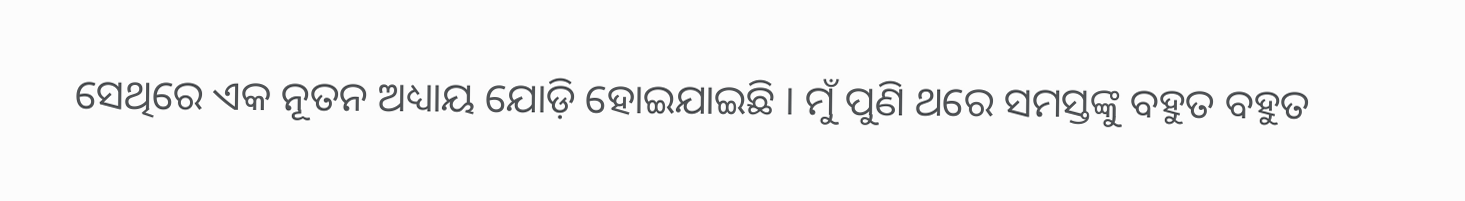ସେଥିରେ ଏକ ନୂତନ ଅଧ୍ୟାୟ ଯୋଡ଼ି ହୋଇଯାଇଛି । ମୁଁ ପୁଣି ଥରେ ସମସ୍ତଙ୍କୁ ବହୁତ ବହୁତ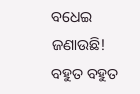ବଧେଇ ଜଣାଉଛି!
ବହୁତ ବହୁତ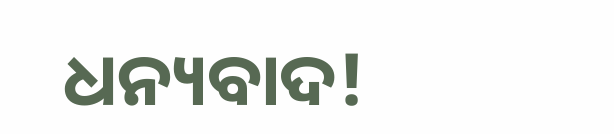ଧନ୍ୟବାଦ!